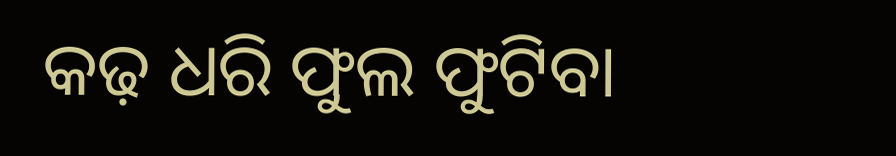କଢ଼ ଧରି ଫୁଲ ଫୁଟିବା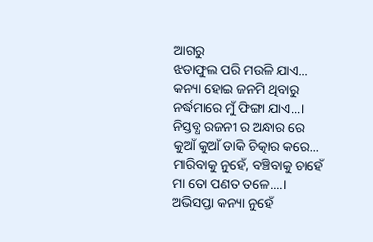ଆଗରୁ
ଝଡାଫୁଲ ପରି ମଉଳି ଯାଏ...
କନ୍ୟା ହୋଇ ଜନମି ଥିବାରୁ
ନର୍ଦ୍ଧମାରେ ମୁଁ ଫିଙ୍ଗା ଯାଏ...।
ନିସ୍ତବ୍ଧ ରଜନୀ ର ଅନ୍ଧାର ରେ
କୁଆଁ କୁଆଁ ଡାକି ଚିତ୍କାର କରେ...
ମାରିବାକୁ ନୁହେଁ, ବଞ୍ଚିବାକୁ ଚାହେଁ
ମା ତୋ ପଣତ ତଳେ....।
ଅଭିସପ୍ତା କନ୍ୟା ନୁହେଁ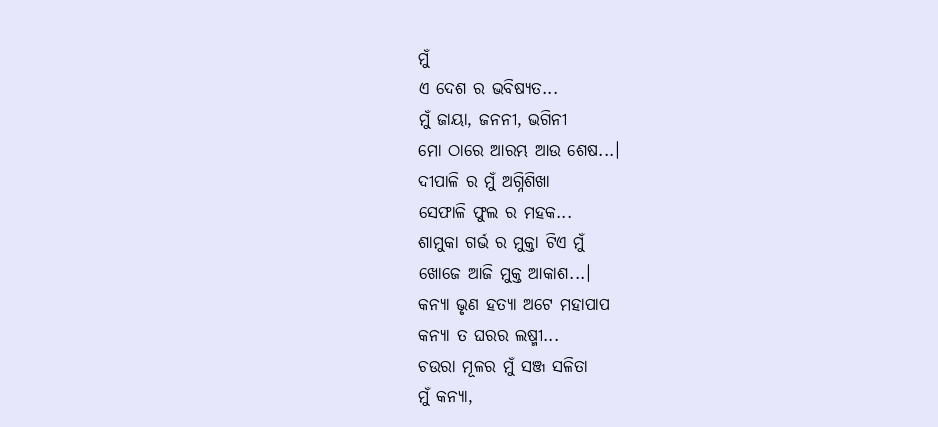ମୁଁ
ଏ ଦେଶ ର ଭବିଷ୍ୟତ...
ମୁଁ ଜାୟା, ଜନନୀ, ଭଗିନୀ
ମୋ ଠାରେ ଆରମ୍ଭ ଆଉ ଶେଷ...।
ଦୀପାଳି ର ମୁଁ ଅଗ୍ନିଶିଖା
ସେଫାଳି ଫୁଲ ର ମହକ...
ଶାମୁକା ଗର୍ଭ ର ମୁକ୍ତା ଟିଏ ମୁଁ
ଖୋଜେ ଆଜି ମୁକ୍ତ ଆକାଶ...।
କନ୍ୟା ଭୃଣ ହତ୍ୟା ଅଟେ ମହାପାପ
କନ୍ୟା ତ ଘରର ଲଷ୍ମୀ...
ଚଉରା ମୂଳର ମୁଁ ସଞ୍ଜ ସଳିତା
ମୁଁ କନ୍ୟା,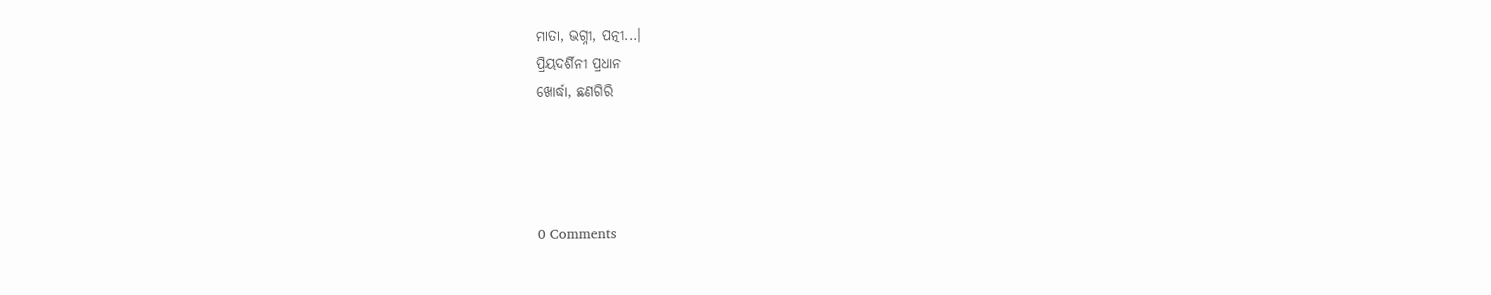ମାତା, ଭଗ୍ନୀ, ପତ୍ନୀ...।
ପ୍ରିୟଦର୍ଶିନୀ ପ୍ରଧାନ
ଖୋର୍ଦ୍ଧା, ଛଣଗିରି




0 Comments